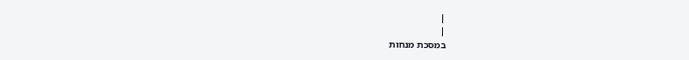|
|
במסכת מנחות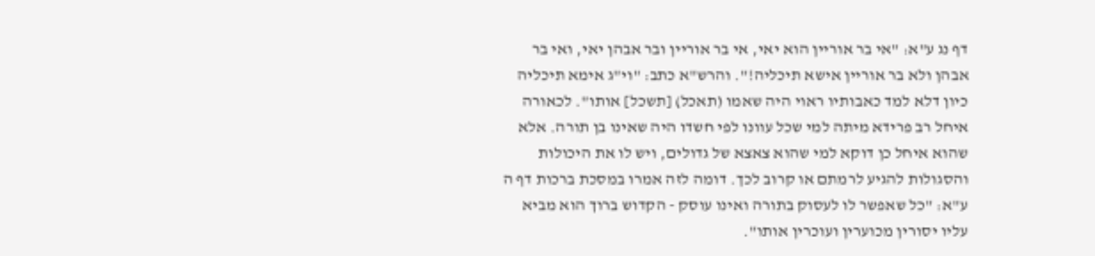דף נג ע"א: "אי בר אוריין הוא יאי, אי בר אוריין ובר אבהן יאי, ואי בר אבהן ולא בר אוריין אישא תיכליה!". והרש"א כתב: "וי"ג אימא תיכליה כיון דלא למד כאבותיו ראוי היה שאמו (תאכל) [תשכל] אותו". לכאורה איחל רב פרידא מיתה למי שכל עוונו לפי חשדו היה שאינו בן תורה. אלא שהוא איחל כן דוקא למי שהוא צאצא של גדולים, ויש לו את היכולות והסגולות להגיע לרמתם או קרוב לכך. דומה לזה אמרו במסכת ברכות דף ה ע"א: "כל שאפשר לו לעסוק בתורה ואינו עוסק - הקדוש ברוך הוא מביא עליו יסורין מכוערין ועוכרין אותו".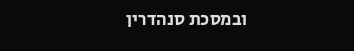ובמסכת סנהדרין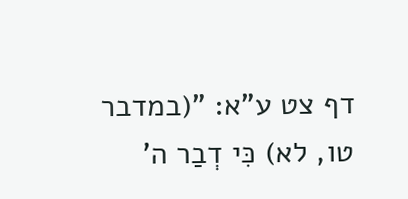דף צט ע"א: "(במדבר טו, לא) כִּי דְבַר ה'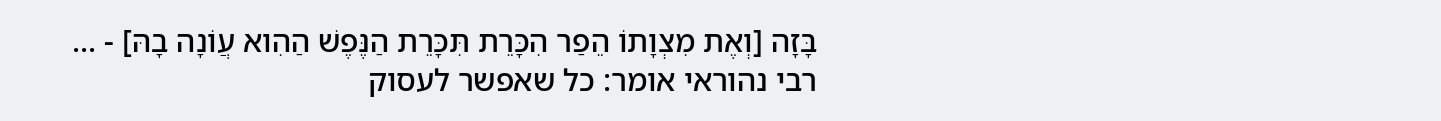בָּזָה [וְאֶת מִצְוָתוֹ הֵפַר הִכָּרֵת תִּכָּרֵת הַנֶּפֶשׁ הַהִוא עֲוֹנָה בָהּ] - ... רבי נהוראי אומר: כל שאפשר לעסוק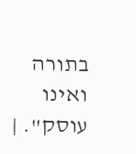בתורה ואינו עוסק". |